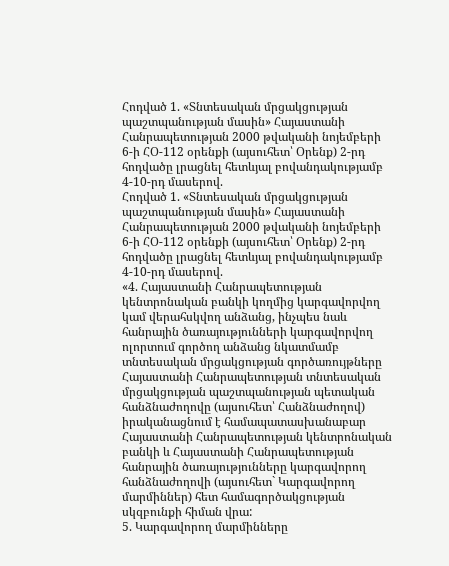Հոդված 1. «Տնտեսական մրցակցության պաշտպանության մասին» Հայաստանի Հանրապետության 2000 թվականի նոյեմբերի 6-ի ՀՕ-112 օրենքի (այսուհետ՝ Օրենք) 2-րդ հոդվածը լրացնել հետևյալ բովանդակությամբ 4-10-րդ մասերով.
Հոդված 1. «Տնտեսական մրցակցության պաշտպանության մասին» Հայաստանի Հանրապետության 2000 թվականի նոյեմբերի 6-ի ՀՕ-112 օրենքի (այսուհետ՝ Օրենք) 2-րդ հոդվածը լրացնել հետևյալ բովանդակությամբ 4-10-րդ մասերով.
«4. Հայաստանի Հանրապետության կենտրոնական բանկի կողմից կարգավորվող կամ վերահսկվող անձանց, ինչպես նաև հանրային ծառայությունների կարգավորվող ոլորտում գործող անձանց նկատմամբ տնտեսական մրցակցության գործառույթները Հայաստանի Հանրապետության տնտեսական մրցակցության պաշտպանության պետական հանձնաժողովը (այսուհետ՝ Հանձնաժողով) իրականացնում է համապատասխանաբար Հայաստանի Հանրապետության կենտրոնական բանկի և Հայաստանի Հանրապետության հանրային ծառայությունները կարգավորող հանձնաժողովի (այսուհետ` Կարգավորող մարմիններ) հետ համագործակցության սկզբունքի հիման վրա:
5. Կարգավորող մարմինները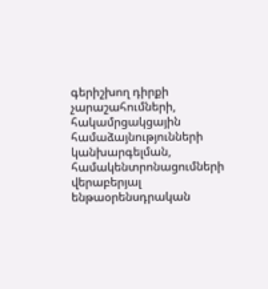գերիշխող դիրքի չարաշահումների, հակամրցակցային համաձայնությունների կանխարգելման, համակենտրոնացումների վերաբերյալ ենթաօրենսդրական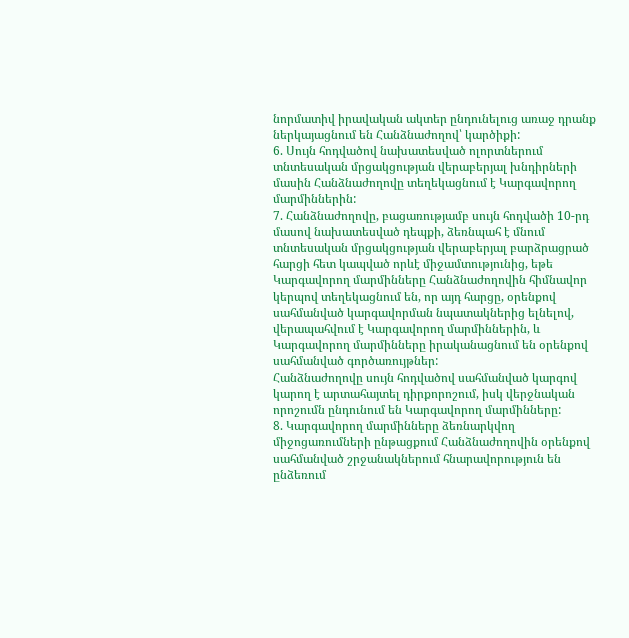նորմատիվ իրավական ակտեր ընդունելուց առաջ դրանք ներկայացնում են Հանձնաժողով՝ կարծիքի:
6. Սույն հոդվածով նախատեսված ոլորտներում տնտեսական մրցակցության վերաբերյալ խնդիրների մասին Հանձնաժողովը տեղեկացնում է Կարգավորող մարմիններին:
7. Հանձնաժողովը, բացառությամբ սույն հոդվածի 10-րդ մասով նախատեսված դեպքի, ձեռնպահ է մնում տնտեսական մրցակցության վերաբերյալ բարձրացրած հարցի հետ կապված որևէ միջամտությունից, եթե Կարգավորող մարմինները Հանձնաժողովին հիմնավոր կերպով տեղեկացնում են, որ այդ հարցը, օրենքով սահմանված կարգավորման նպատակներից ելնելով, վերապահվում է Կարգավորող մարմիններին, և Կարգավորող մարմինները իրականացնում են օրենքով սահմանված գործառույթներ:
Հանձնաժողովը սույն հոդվածով սահմանված կարգով կարող է արտահայտել դիրքորոշում, իսկ վերջնական որոշումն ընդունում են Կարգավորող մարմինները:
8. Կարգավորող մարմինները ձեռնարկվող միջոցառումների ընթացքում Հանձնաժողովին օրենքով սահմանված շրջանակներում հնարավորություն են ընձեռում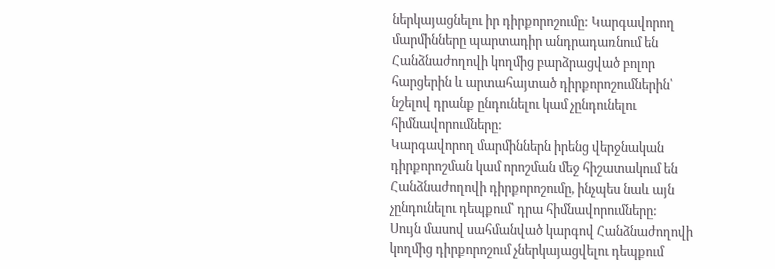ներկայացնելու իր դիրքորոշումը: Կարգավորող մարմինները պարտադիր անդրադառնում են Հանձնաժողովի կողմից բարձրացված բոլոր հարցերին և արտահայտած դիրքորոշումներին՝ նշելով դրանք ընդունելու կամ չընդունելու հիմնավորումները:
Կարգավորող մարմիններն իրենց վերջնական դիրքորոշման կամ որոշման մեջ հիշատակում են Հանձնաժողովի դիրքորոշումը, ինչպես նաև այն չընդունելու դեպքում՝ դրա հիմնավորումները:
Սույն մասով սահմանված կարգով Հանձնաժողովի կողմից դիրքորոշում չներկայացվելու դեպքում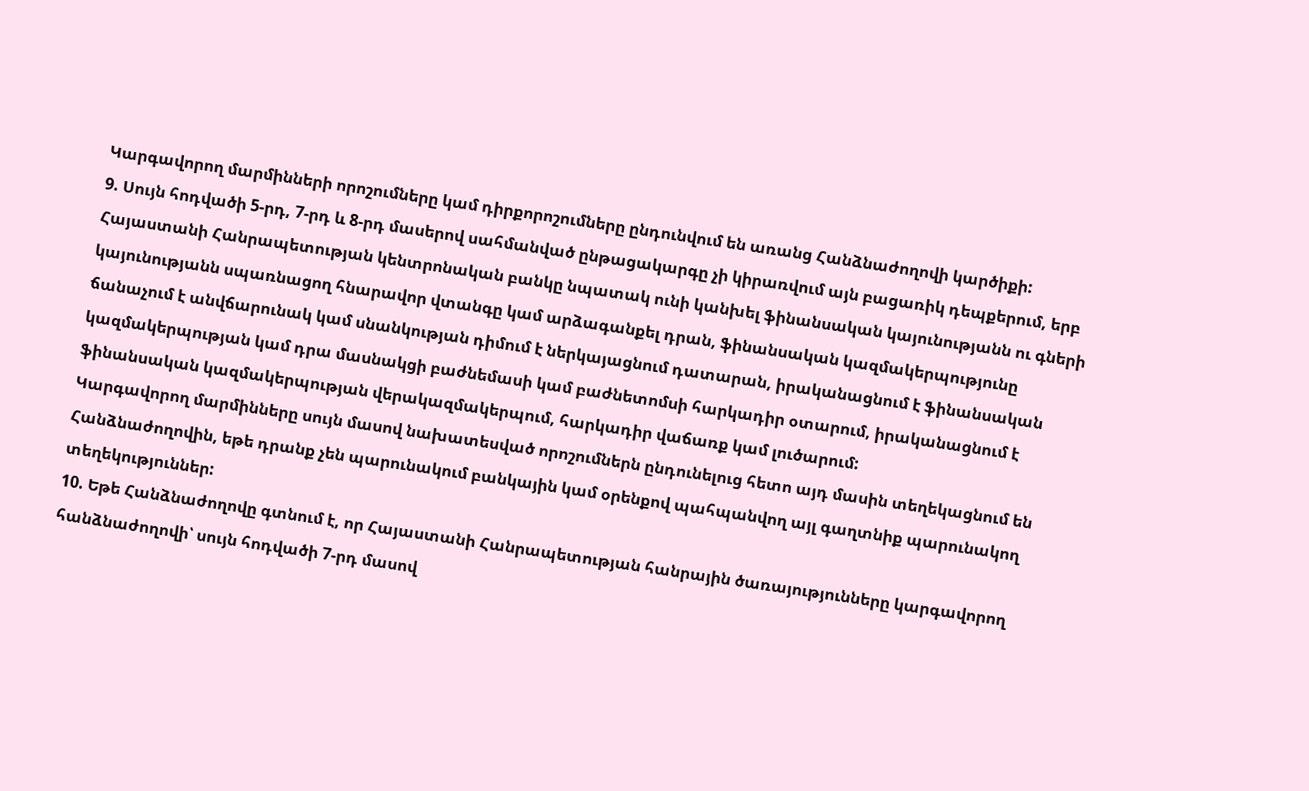Կարգավորող մարմինների որոշումները կամ դիրքորոշումները ընդունվում են առանց Հանձնաժողովի կարծիքի:
9. Սույն հոդվածի 5-րդ, 7-րդ և 8-րդ մասերով սահմանված ընթացակարգը չի կիրառվում այն բացառիկ դեպքերում, երբ Հայաստանի Հանրապետության կենտրոնական բանկը նպատակ ունի կանխել ֆինանսական կայունությանն ու գների կայունությանն սպառնացող հնարավոր վտանգը կամ արձագանքել դրան, ֆինանսական կազմակերպությունը ճանաչում է անվճարունակ կամ սնանկության դիմում է ներկայացնում դատարան, իրականացնում է ֆինանսական կազմակերպության կամ դրա մասնակցի բաժնեմասի կամ բաժնետոմսի հարկադիր օտարում, իրականացնում է ֆինանսական կազմակերպության վերակազմակերպում, հարկադիր վաճառք կամ լուծարում:
Կարգավորող մարմինները սույն մասով նախատեսված որոշումներն ընդունելուց հետո այդ մասին տեղեկացնում են Հանձնաժողովին, եթե դրանք չեն պարունակում բանկային կամ օրենքով պահպանվող այլ գաղտնիք պարունակող տեղեկություններ:
10. Եթե Հանձնաժողովը գտնում է, որ Հայաստանի Հանրապետության հանրային ծառայությունները կարգավորող հանձնաժողովի՝ սույն հոդվածի 7-րդ մասով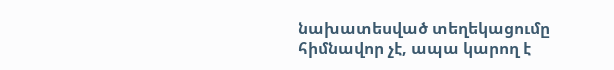նախատեսված տեղեկացումը հիմնավոր չէ, ապա կարող է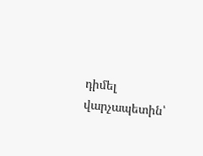դիմել վարչապետին՝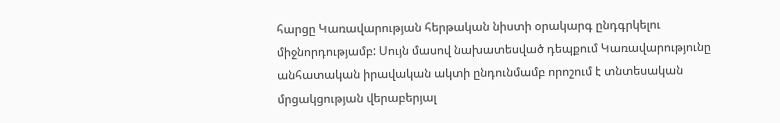հարցը Կառավարության հերթական նիստի օրակարգ ընդգրկելու միջնորդությամբ: Սույն մասով նախատեսված դեպքում Կառավարությունը անհատական իրավական ակտի ընդունմամբ որոշում է տնտեսական մրցակցության վերաբերյալ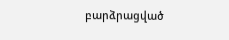բարձրացված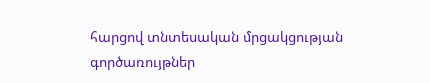հարցով տնտեսական մրցակցության գործառույթներ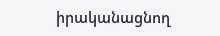իրականացնող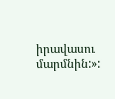իրավասու մարմնին:»: